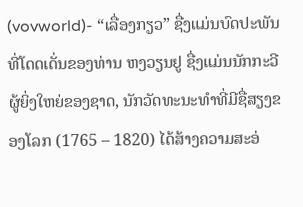(vovworld)- “ເລື່ອງກຽວ” ຊື່ງແມ່ນບົດປະພັນທີ່ໂດດເດັ່ນຂອງທ່ານ ຫງວຽນຢູ ຊື່ງແມ່ນນັກກະວີຜູ້ຍິ່ງໃຫຍ່ຂອງຊາດ, ນັກວັດທະນະທຳທີ່ມີຊື່ສຽງຂອງໂລກ (1765 – 1820) ໄດ້ສ້າງຄວາມສະອ່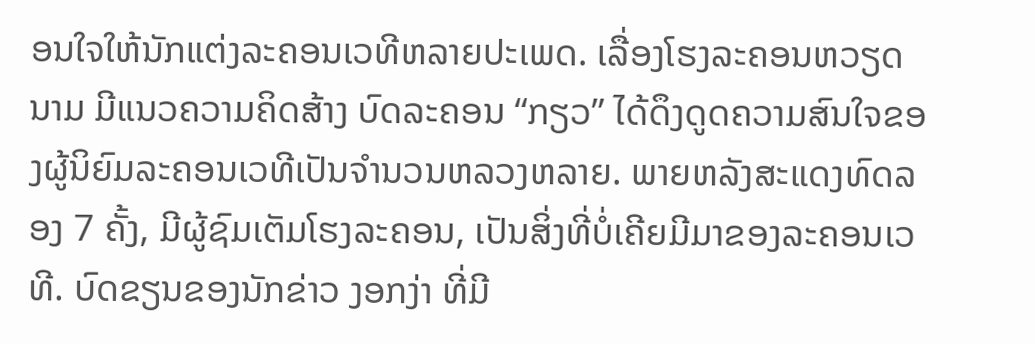ອນໃຈໃຫ້ນັກແຕ່ງລະຄອນເວທີຫລາຍປະເພດ. ເລື່ອງໂຮງລະຄອນຫວຽດນາມ ມີແນວຄວາມຄິດສ້າງ ບົດລະຄອນ “ກຽວ” ໄດ້ດຶງດູດຄວາມສົນໃຈຂອງຜູ້ນິຍົມລະຄອນເວທີເປັນຈຳນວນຫລວງຫລາຍ. ພາຍຫລັງສະແດງທົດລອງ 7 ຄັ້ງ, ມີຜູ້ຊົມເຕັມໂຮງລະຄອນ, ເປັນສິ່ງທີ່ບໍ່ເຄີຍມີມາຂອງລະຄອນເວທີ. ບົດຂຽນຂອງນັກຂ່າວ ງອກງ່າ ທີ່ມີ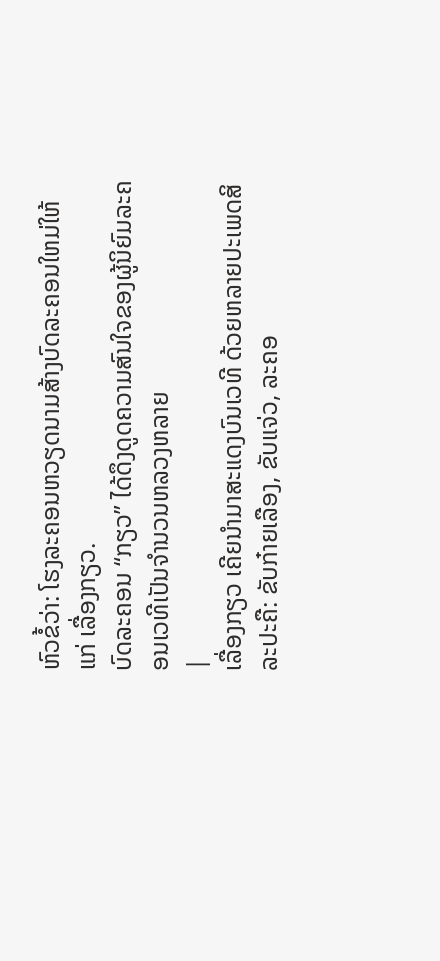ຫົວຂໍ້ວ່າ: ໂຮງລະຄອນຫວຽດນາມສ້າງບົດລະຄອນໃຫມ່ໃຫ້ແກ່ ເລື່ອງກຽວ.
ບົດລະຄອນ “ກຽວ” ໄດ້ດຶງດູດຄວາມສົນໃຈຂອງຜູ້ນິຍົມລະຄອນເວທີເປັນຈຳນວນຫລວງຫລາຍ
|
ເລື່ອງກຽວ ເຄີຍນຳມາສະແດງບົນເວທີ ດ້ວຍຫລາຍປະເພດສິລະປະຄື: ຂັບກ໋າຍເລືອງ, ຂັບແຈ່ວ, ລະຄອ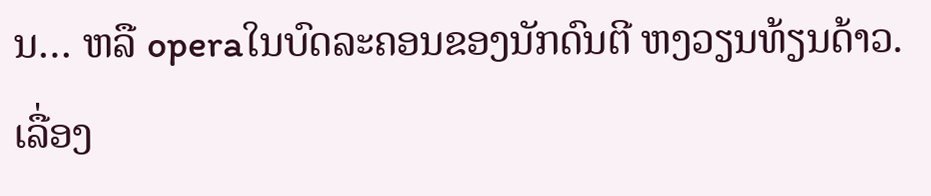ນ… ຫລື operaໃນບົດລະຄອນຂອງນັກດົນຕີ ຫງວຽນທ້ຽນດ້າວ. ເລື່ອງ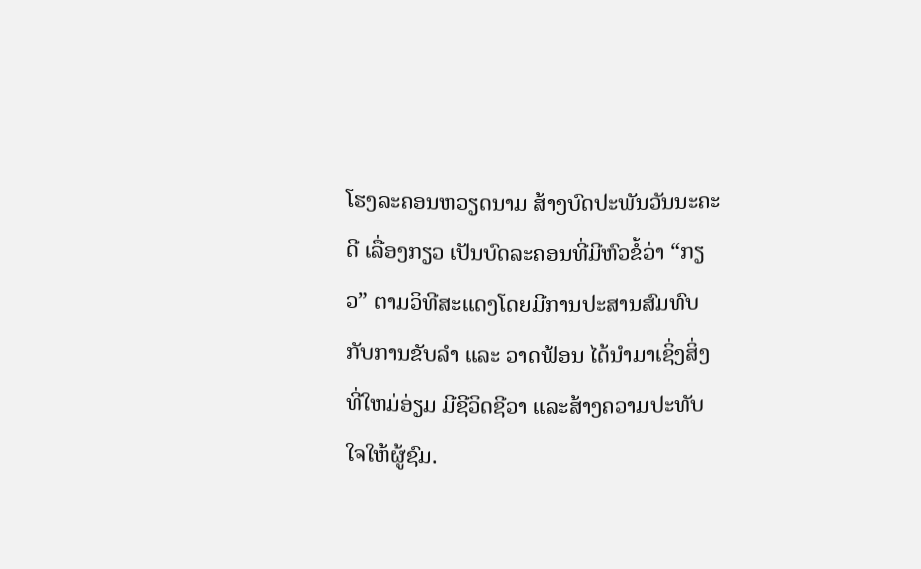ໂຮງລະຄອນຫວຽດນາມ ສ້າງບົດປະພັນວັນນະຄະດີ ເລື່ອງກຽວ ເປັນບົດລະຄອນທີ່ມີຫົວຂໍ້ວ່າ “ກຽວ” ຕາມວິທີສະແດງໂດຍມີການປະສານສົມທົບກັບການຂັບລຳ ແລະ ວາດຟ້ອນ ໄດ້ນຳມາເຊິ່ງສິ່ງທີ່ໃຫມ່ອ່ຽມ ມີຊີວິດຊີວາ ແລະສ້າງຄວາມປະທັບໃຈໃຫ້ຜູ້ຊົມ.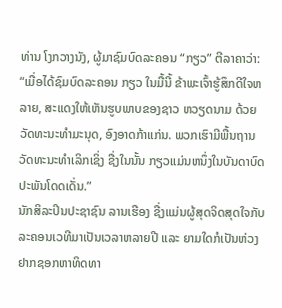ທ່ານ ໂງກວາງນັງ, ຜູ້ມາຊົມບົດລະຄອນ “ກຽວ” ຕີລາຄາວ່າ:
“ເມື່ອໄດ້ຊົມບົດລະຄອນ ກຽວ ໃນມື້ນີ້ ຂ້າພະເຈົ້າຮູ້ສຶກດີໃຈຫລາຍ, ສະແດງໃຫ້ເຫັນຮູບພາບຂອງຊາວ ຫວຽດນາມ ດ້ວຍວັດທະນະທຳມະນຸດ, ອົງອາດກ້າແກ່ນ. ພວກເຮົາມີພື້ນຖານວັດທະນະທຳເລິກເຊິ່ງ ຊື່ງໃນນັ້ນ ກຽວແມ່ນຫນຶ່ງໃນບັນດາບົດປະພັນໂດດເດັ່ນ.”
ນັກສິລະປິນປະຊາຊົນ ລານເຮືອງ ຊື່ງແມ່ນຜູ້ສຸດຈິດສຸດໃຈກັບລະຄອນເວທີມາເປັນເວລາຫລາຍປີ ແລະ ຍາມໃດກໍເປັນຫ່ວງຢາກຊອກຫາທິດທາ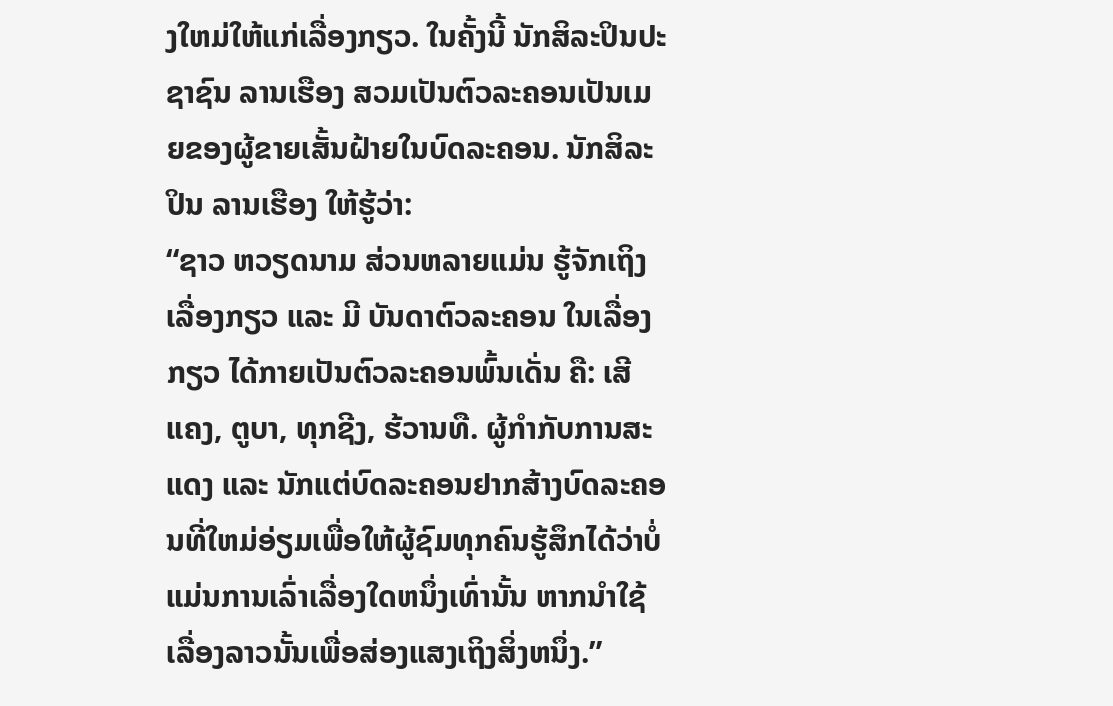ງໃຫມ່ໃຫ້ແກ່ເລື່ອງກຽວ. ໃນຄັ້ງນີ້ ນັກສິລະປິນປະຊາຊົນ ລານເຮືອງ ສວມເປັນຕົວລະຄອນເປັນເມຍຂອງຜູ້ຂາຍເສັ້ນຝ້າຍໃນບົດລະຄອນ. ນັກສິລະປິນ ລານເຮືອງ ໃຫ້ຮູ້ວ່າ:
“ຊາວ ຫວຽດນາມ ສ່ວນຫລາຍແມ່ນ ຮູ້ຈັກເຖິງເລື່ອງກຽວ ແລະ ມີ ບັນດາຕົວລະຄອນ ໃນເລື່ອງກຽວ ໄດ້ກາຍເປັນຕົວລະຄອນພົ້ນເດັ່ນ ຄື: ເສີແຄງ, ຕູບາ, ທຸກຊີງ, ຮ້ວານທື. ຜູ້ກຳກັບການສະແດງ ແລະ ນັກແຕ່ບົດລະຄອນຢາກສ້າງບົດລະຄອນທີ່ໃຫມ່ອ່ຽມເພື່ອໃຫ້ຜູ້ຊົມທຸກຄົນຮູ້ສຶກໄດ້ວ່າບໍ່ແມ່ນການເລົ່າເລື່ອງໃດຫນຶ່ງເທົ່ານັ້ນ ຫາກນຳໃຊ້ເລື່ອງລາວນັ້ນເພື່ອສ່ອງແສງເຖິງສິ່ງຫນຶ່ງ.”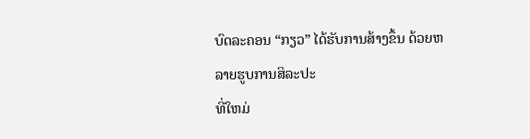ບົດລະຄອນ “ກຽວ” ໄດ້ຮັບການສ້າງຂຶ້ນ ດ້ວຍຫລາຍຮູບການສິລະປະ
ທີ່ໃຫມ່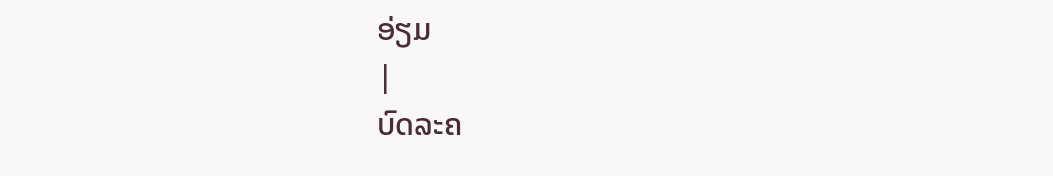ອ່ຽມ
|
ບົດລະຄ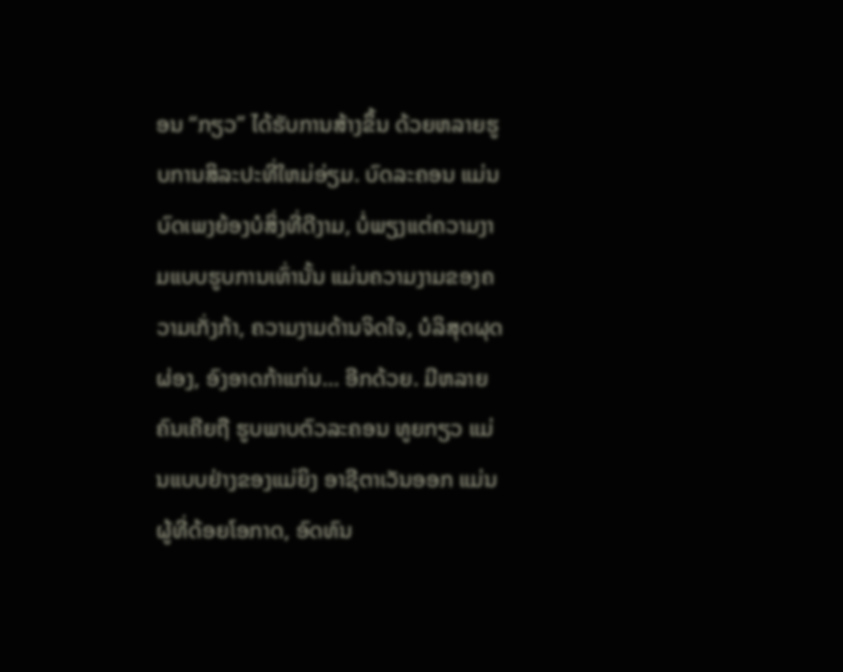ອນ “ກຽວ” ໄດ້ຮັບການສ້າງຂຶ້ນ ດ້ວຍຫລາຍຮູບການສິລະປະທີ່ໃຫມ່ອ່ຽມ. ບົດລະຄອນ ແມ່ນບົດເພງຍ້ອງບໍສິ່ງທີ່ດີງາມ, ບໍ່ພຽງແຕ່ຄວາມງາມແບບຮູບການເທົ່ານັ້ນ ແມ່ນຄວາມງາມຂອງຄວາມເກັ່ງກ້າ, ຄວາມງາມດ້ານຈິດໃຈ, ບໍລິສຸດຜຸດຜ່ອງ, ອົງອາດກ້າແກ່ນ… ອີກດ້ວຍ. ມີຫລາຍຄົນເຄີຍຖື ຮູບພາບຕົວລະຄອນ ທູຍກຽວ ແມ່ນແບບຢ່າງຂອງແມ່ຍິງ ອາຊີຕາເວັນອອກ ແມ່ນຜູ້ທີ່ດ້ອຍໂອກາດ, ອົດທົນ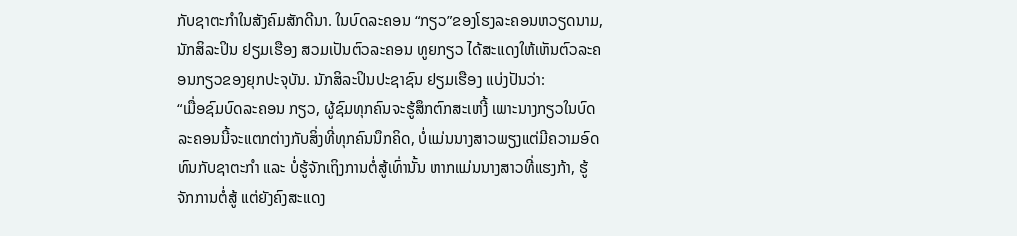ກັບຊາຕະກຳໃນສັງຄົມສັກດີນາ. ໃນບົດລະຄອນ “ກຽວ”ຂອງໂຮງລະຄອນຫວຽດນາມ, ນັກສິລະປິນ ຢຽມເຮືອງ ສວມເປັນຕົວລະຄອນ ທູຍກຽວ ໄດ້ສະແດງໃຫ້ເຫັນຕົວລະຄອນກຽວຂອງຍຸກປະຈຸບັນ. ນັກສິລະປິນປະຊາຊົນ ຢຽມເຮືອງ ແບ່ງປັນວ່າ:
“ເມື່ອຊົມບົດລະຄອນ ກຽວ, ຜູ້ຊົມທຸກຄົນຈະຮູ້ສຶກຕົກສະເຫງີ້ ເພາະນາງກຽວໃນບົດລະຄອນນີ້ຈະແຕກຕ່າງກັບສິ່ງທີ່ທຸກຄົນນຶກຄິດ, ບໍ່ແມ່ນນາງສາວພຽງແຕ່ມີຄວາມອົດທົນກັບຊາຕະກຳ ແລະ ບໍ່ຮູ້ຈັກເຖິງການຕໍ່ສູ້ເທົ່ານັ້ນ ຫາກແມ່ນນາງສາວທີ່ແຮງກ້າ, ຮູ້ຈັກການຕໍ່ສູ້ ແຕ່ຍັງຄົງສະແດງ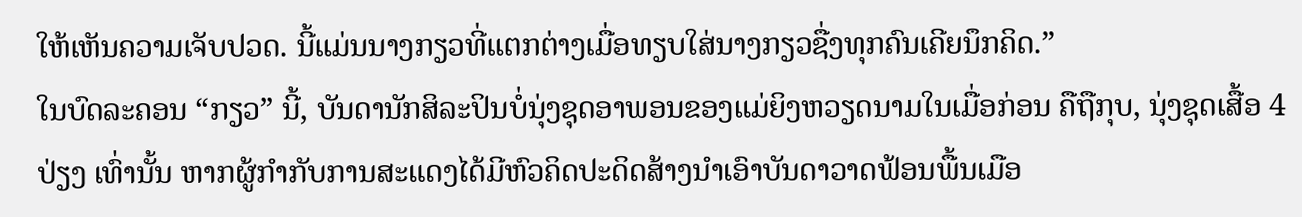ໃຫ້ເຫັນຄວາມເຈັບປວດ. ນີ້ແມ່ນນາງກຽວທີ່ແຕກຕ່າງເມື່ອທຽບໃສ່ນາງກຽວຊື່ງທຸກຄົນເຄີຍນຶກຄິດ.”
ໃນບົດລະຄອນ “ກຽວ” ນີ້, ບັນດານັກສິລະປິນບໍ່ນຸ່ງຊຸດອາພອນຂອງແມ່ຍິງຫວຽດນາມໃນເມື່ອກ່ອນ ຄືຖືກຸບ, ນຸ່ງຊຸດເສື້ອ 4 ປ່ຽງ ເທົ່ານັ້ນ ຫາກຜູ້ກຳກັບການສະແດງໄດ້ມີຫົວຄິດປະດິດສ້າງນຳເອົາບັນດາວາດຟ້ອນພື້ນເມືອ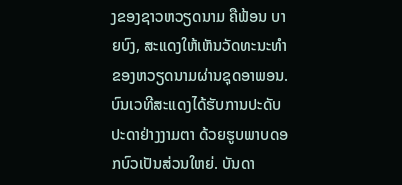ງຂອງຊາວຫວຽດນາມ ຄືຟ້ອນ ບາຍບົງ, ສະແດງໃຫ້ເຫັນວັດທະນະທຳຂອງຫວຽດນາມຜ່ານຊຸດອາພອນ. ບົນເວທີສະແດງໄດ້ຮັບການປະດັບປະດາຢ່າງງາມຕາ ດ້ວຍຮູບພາບດອກບົວເປັນສ່ວນໃຫຍ່. ບັນດາ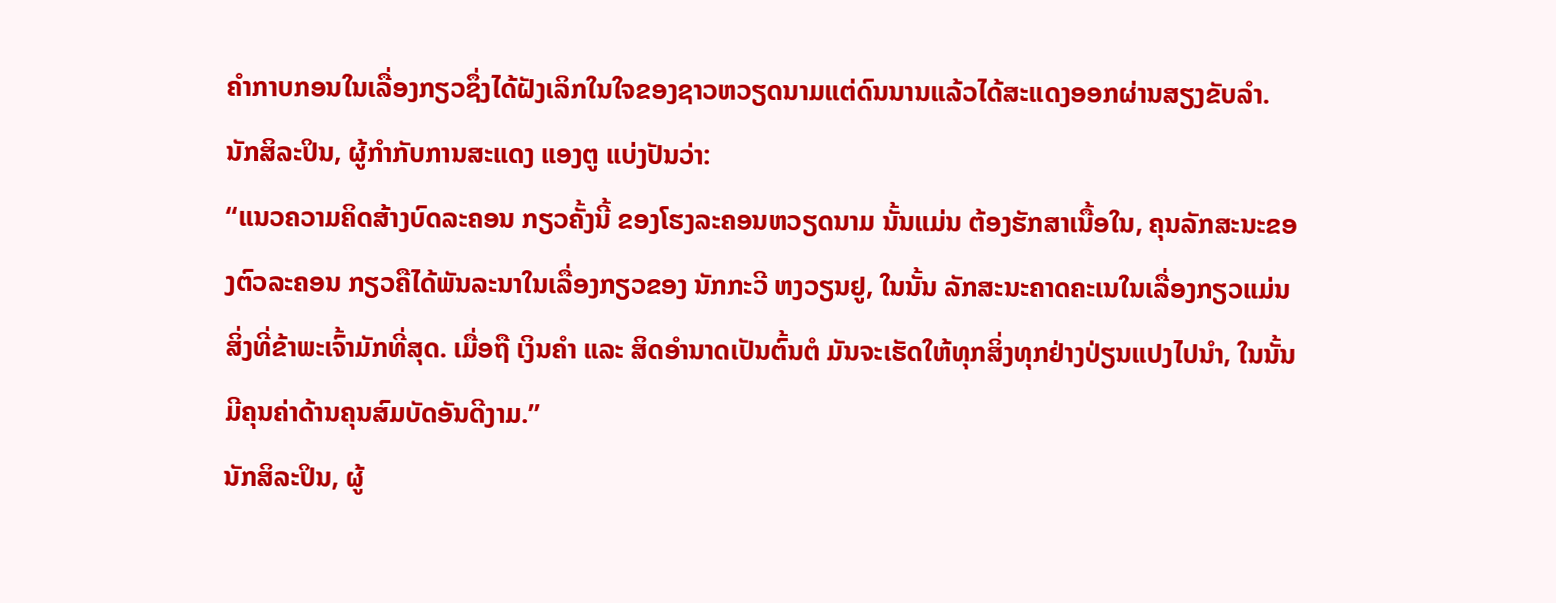ຄຳກາບກອນໃນເລື່ອງກຽວຊຶ່ງໄດ້ຝັງເລິກໃນໃຈຂອງຊາວຫວຽດນາມແຕ່ດົນນານແລ້ວໄດ້ສະແດງອອກຜ່ານສຽງຂັບລຳ. ນັກສິລະປິນ, ຜູ້ກຳກັບການສະແດງ ແອງຕູ ແບ່ງປັນວ່າ:
“ແນວຄວາມຄິດສ້າງບົດລະຄອນ ກຽວຄັ້ງນີ້ ຂອງໂຮງລະຄອນຫວຽດນາມ ນັ້ນແມ່ນ ຕ້ອງຮັກສາເນື້ອໃນ, ຄຸນລັກສະນະຂອງຕົວລະຄອນ ກຽວຄືໄດ້ພັນລະນາໃນເລື່ອງກຽວຂອງ ນັກກະວີ ຫງວຽນຢູ, ໃນນັ້ນ ລັກສະນະຄາດຄະເນໃນເລື່ອງກຽວແມ່ນສິ່ງທີ່ຂ້າພະເຈົ້າມັກທີ່ສຸດ. ເມື່ອຖື ເງິນຄຳ ແລະ ສິດອຳນາດເປັນຕົ້ນຕໍ ມັນຈະເຮັດໃຫ້ທຸກສິ່ງທຸກຢ່າງປ່ຽນແປງໄປນຳ, ໃນນັ້ນມີຄຸນຄ່າດ້ານຄຸນສົມບັດອັນດີງາມ.”
ນັກສິລະປິນ, ຜູ້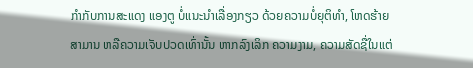ກຳກັບການສະແດງ ແອງຕູ ບໍ່ແນະນຳເລື່ອງກຽວ ດ້ວຍຄວາມບໍ່ຍຸຕິທຳ, ໂຫດຮ້າຍສາມານ ຫລືຄວາມເຈັບປວດເທົ່ານັ້ນ ຫາກລົງເລິກ ຄວາມງາມ, ຄວາມສັດຊື່ໃນແຕ່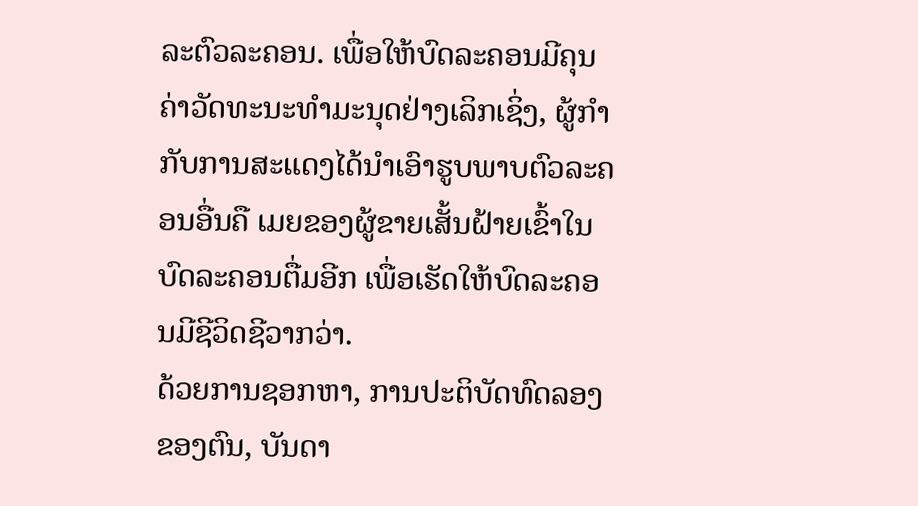ລະຕົວລະຄອນ. ເພື່ອໃຫ້ບົດລະຄອນມີຄຸນຄ່າວັດທະນະທຳມະນຸດຢ່າງເລິກເຊິ່ງ, ຜູ້ກຳກັບການສະແດງໄດ້ນຳເອົາຮູບພາບຕົວລະຄອນອື່ນຄື ເມຍຂອງຜູ້ຂາຍເສັ້ນຝ້າຍເຂົ້າໃນບົດລະຄອນຕື່ມອີກ ເພື່ອເຮັດໃຫ້ບົດລະຄອນມີຊີວິດຊີວາກວ່າ.
ດ້ວຍການຊອກຫາ, ການປະຕິບັດທົດລອງຂອງຕົນ, ບັນດາ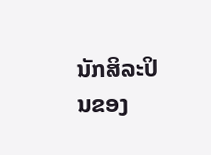ນັກສິລະປິນຂອງ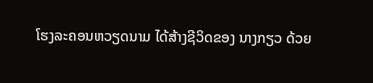ໂຮງລະຄອນຫວຽດນາມ ໄດ້ສ້າງຊີວິດຂອງ ນາງກຽວ ດ້ວຍ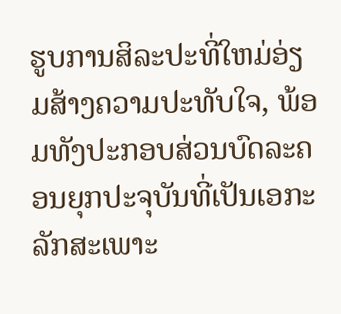ຮູບການສິລະປະທີ່ໃຫມ່ອ່ຽມສ້າງຄວາມປະທັບໃຈ, ພ້ອມທັງປະກອບສ່ວນບົດລະຄອນຍຸກປະຈຸບັນທີ່ເປັນເອກະລັກສະເພາະ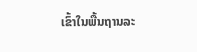ເຂົ້າໃນພື້ນຖານລະ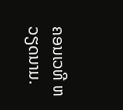ຄອນເວທີ ຫວຽດນາມ.